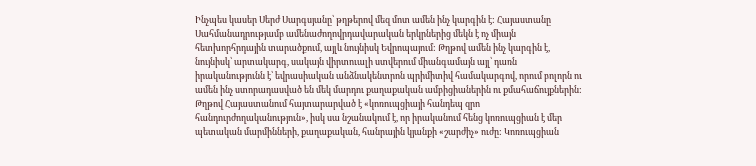Ինչպես կասեր Սերժ Սարգսյանը՝ թղթերով մեզ մոտ ամեն ինչ կարգին է: Հայաստանը Սահմանադրությամբ ամենաժողովրդավարական երկրներից մեկն է ոչ միայն հետխորհրդային տարածքում, այլև նույնիսկ Եվրոպայում: Թղթով ամեն ինչ կարգին է, նույնիսկ՝ արտակարգ, սակայն վիրտուալի ստվերում միանգամայն այլ՝ դառն իրականությունն է՝ եվրասիական անձնակենտրոն պրիմիտիվ համակարգով, որում բոլորն ու ամեն ինչ ստորադասված են մեկ մարդու քաղաքական ամբիցիաներին ու քմահաճույքներին:
Թղթով Հայաստանում հայտարարված է «կոռուպցիայի հանդեպ զրո հանդուրժողականություն», իսկ սա նշանակում է, որ իրականում հենց կոռուպցիան է մեր պետական մարմինների, քաղաքական, հանրային կյանքի «շարժիչ» ուժը: Կոռուպցիան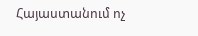Հայաստանում ոչ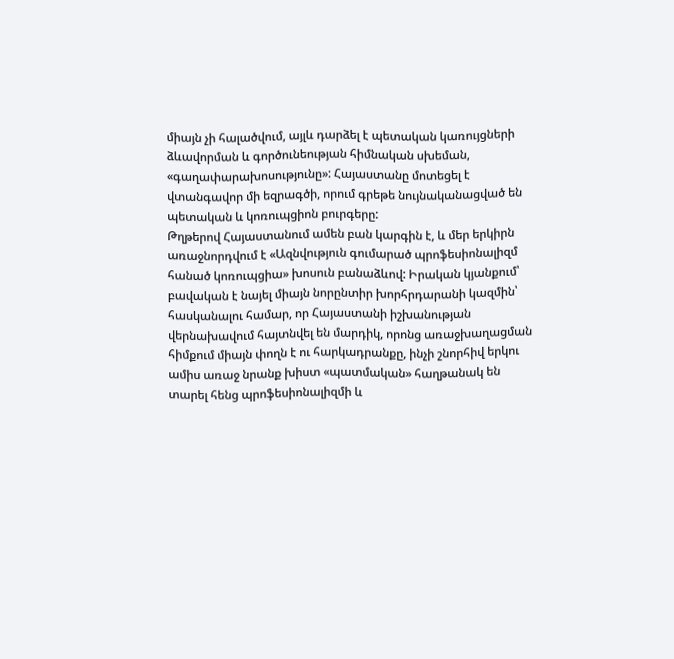միայն չի հալածվում, այլև դարձել է պետական կառույցների ձևավորման և գործունեության հիմնական սխեման, «գաղափարախոսությունը»: Հայաստանը մոտեցել է վտանգավոր մի եզրագծի, որում գրեթե նույնականացված են պետական և կոռուպցիոն բուրգերը:
Թղթերով Հայաստանում ամեն բան կարգին է, և մեր երկիրն առաջնորդվում է «Ազնվություն գումարած պրոֆեսիոնալիզմ հանած կոռուպցիա» խոսուն բանաձևով: Իրական կյանքում՝ բավական է նայել միայն նորընտիր խորհրդարանի կազմին՝ հասկանալու համար, որ Հայաստանի իշխանության վերնախավում հայտնվել են մարդիկ, որոնց առաջխաղացման հիմքում միայն փողն է ու հարկադրանքը, ինչի շնորհիվ երկու ամիս առաջ նրանք խիստ «պատմական» հաղթանակ են տարել հենց պրոֆեսիոնալիզմի և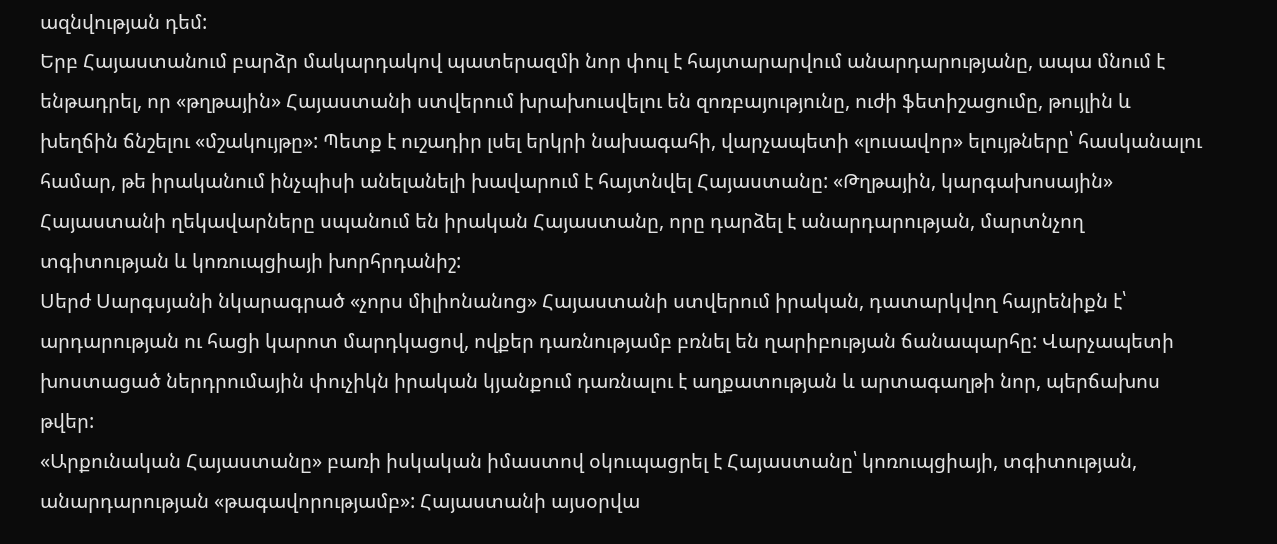ազնվության դեմ:
Երբ Հայաստանում բարձր մակարդակով պատերազմի նոր փուլ է հայտարարվում անարդարությանը, ապա մնում է ենթադրել, որ «թղթային» Հայաստանի ստվերում խրախուսվելու են զոռբայությունը, ուժի ֆետիշացումը, թույլին և խեղճին ճնշելու «մշակույթը»: Պետք է ուշադիր լսել երկրի նախագահի, վարչապետի «լուսավոր» ելույթները՝ հասկանալու համար, թե իրականում ինչպիսի անելանելի խավարում է հայտնվել Հայաստանը: «Թղթային, կարգախոսային» Հայաստանի ղեկավարները սպանում են իրական Հայաստանը, որը դարձել է անարդարության, մարտնչող տգիտության և կոռուպցիայի խորհրդանիշ:
Սերժ Սարգսյանի նկարագրած «չորս միլիոնանոց» Հայաստանի ստվերում իրական, դատարկվող հայրենիքն է՝ արդարության ու հացի կարոտ մարդկացով, ովքեր դառնությամբ բռնել են ղարիբության ճանապարհը: Վարչապետի խոստացած ներդրումային փուչիկն իրական կյանքում դառնալու է աղքատության և արտագաղթի նոր, պերճախոս թվեր:
«Արքունական Հայաստանը» բառի իսկական իմաստով օկուպացրել է Հայաստանը՝ կոռուպցիայի, տգիտության, անարդարության «թագավորությամբ»: Հայաստանի այսօրվա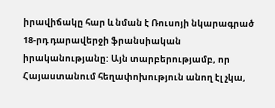իրավիճակը հար և նման է Ռուսոյի նկարագրած 18-րդ դարավերջի ֆրանսիական իրականությանը: Այն տարբերությամբ, որ Հայաստանում հեղափոխություն անող էլ չկա,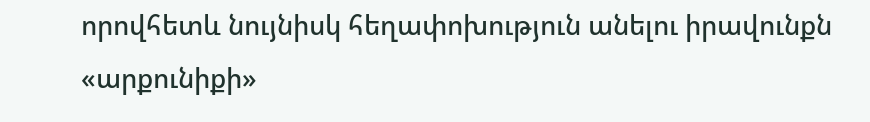որովհետև նույնիսկ հեղափոխություն անելու իրավունքն «արքունիքի»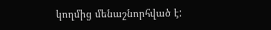կողմից մենաշնորհված է: